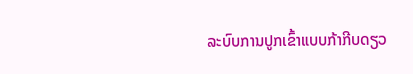ລະບົບການປູກເຂົ້າແບບກ້າກີບດຽວ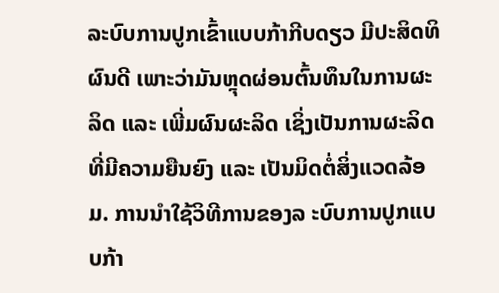ລະບົບການປູກເຂົ້າແບບກ້າກີບດຽວ ມີປະສິດທິຜົນດີ ເພາະວ່າມັນຫຼຸດຜ່ອນຕົ້ນທຶນໃນການຜະລິດ ແລະ ເພີ່ມຜົນຜະລິດ ເຊິ່ງເປັນການຜະລິດທີ່ມີຄວາມຍືນຍົງ ແລະ ເປັນມິດຕໍ່ສິ່ງແວດລ້ອມ. ການນຳໃຊ້ວິທີການຂອງລ ະບົບການປູກແບບກ້າ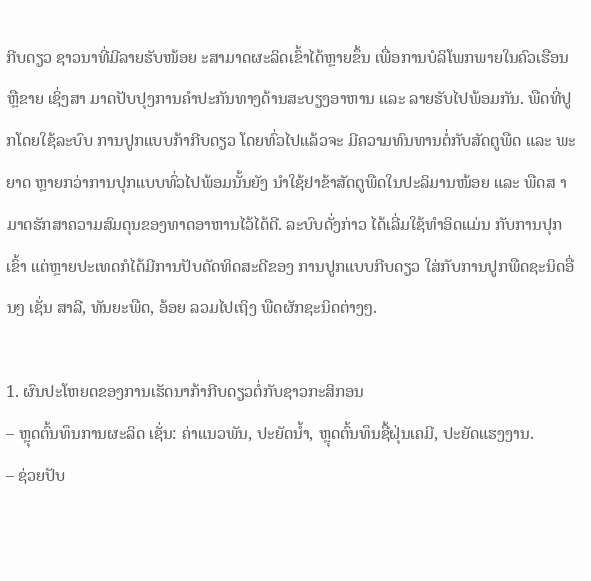ກີບດຽວ ຊາວນາທີ່ມີລາຍຮັບໜ້ອຍ ະສາມາດຜະລິດເຂົ້າໄດ້ຫຼາຍຂຶ້ນ ເພື່ອການບໍລິໂພກພາຍໃນຄົວເຮືອນ ຫຼືຂາຍ ເຊິ່ງສາ ມາດປັບປຸງການຄຳປະກັນທາງດ້ານສະບຽງອາຫານ ແລະ ລາຍຮັບໄປພ້ອມກັນ. ພືດທີ່ປູກໂດຍໃຊ້ລະບົບ ການປູກແບບກ້າກີບດຽວ ໂດຍທົ່ວໄປແລ້ວຈະ ມີຄວາມທົນທານຕໍ່ກັບສັດຕູພືດ ແລະ ພະຍາດ ຫຼາຍກວ່າການປຸກແບບທົ່ວໄປພ້ອມນັ້ນຍັງ ນຳໃຊ້ຢາຂ້າສັດຕູພືດໃນປະລິມານໜ້ອຍ ແລະ ພືດສ າມາດຮັກສາຄວາມສົມດຸນຂອງທາດອາຫານໄວ້ໄດ້ດີ. ລະບົບດັ່ງກ່າວ ໄດ້ເລີ່ມໃຊ້ທຳອິດແມ່ນ ກັບການປຸກເຂົ້າ ແຕ່ຫຼາຍປະເທດກໍໄດ້ມີການປັບດັດທິດສະດີຂອງ ການປູກແບບກີບດຽວ ໃສ່ກັບການປູກພືດຊະນິດອື່ນໆ ເຊັ່ນ ສາລີ, ທັນຍະພືດ, ອ້ອຍ ລວມໄປເຖິງ ພືດຜັກຊະນິດຕ່າງໆ.

1. ຜົນປະໂຫຍດຂອງການເຮັດນາກ້າກີບດຽວຕໍ່ກັບຊາວກະສິກອນ
– ຫຼຸດຕົ້ນທຶນການຜະລິດ ເຊັ່ນ: ຄ່າແນວພັນ, ປະຍັດນ້ຳ, ຫຼຸດຕົ້ນທຶນຊື້ຝຸ່ນເຄມີ, ປະຍັດແຮງງານ.
– ຊ່ວຍປັບ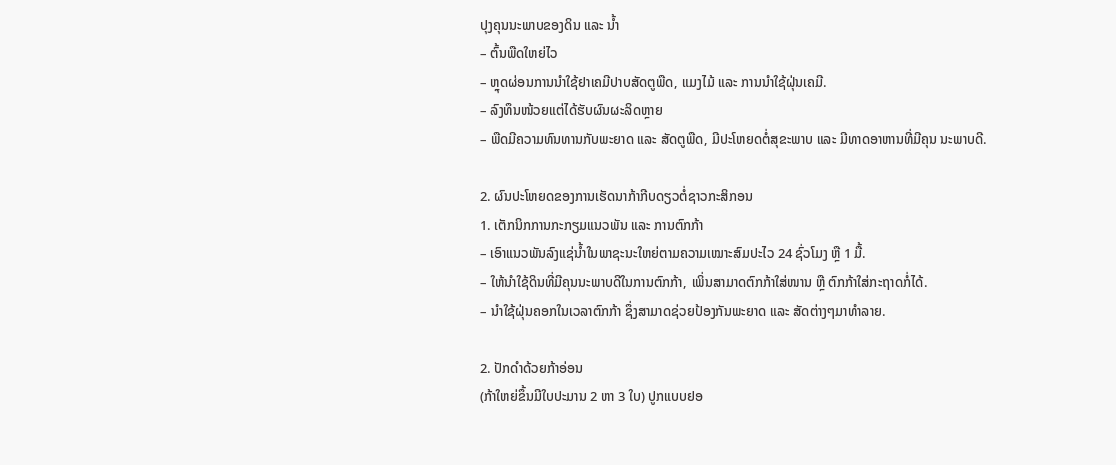ປຸງຄຸນນະພາບຂອງດິນ ແລະ ນ້ຳ
– ຕົ້ນພືດໃຫຍ່ໄວ
– ຫຼຸດຜ່ອນການນຳໃຊ້ຢາເຄມີປາບສັດຕູພືດ, ແມງໄມ້ ແລະ ການນຳໃຊ້ຝຸ່ນເຄມີ.
– ລົງທຶນໜ້ວຍແຕ່ໄດ້ຮັບຜົນຜະລິດຫຼາຍ
– ພືດມີຄວາມທົນທານກັບພະຍາດ ແລະ ສັດຕູພືດ, ມີປະໂຫຍດຕໍ່ສຸຂະພາບ ແລະ ມີທາດອາຫານທີ່ມີຄຸນ ນະພາບດີ.

2. ຜົນປະໂຫຍດຂອງການເຮັດນາກ້າກີບດຽວຕໍ່ຊາວກະສິກອນ
1. ເຕັກນິກການກະກຽມແນວພັນ ແລະ ການຕົກກ້າ
– ເອົາແນວພັນລົງແຊ່ນ້ຳໃນພາຊະນະໃຫຍ່ຕາມຄວາມເໝາະສົມປະໄວ 24 ຊົ່ວໂມງ ຫຼື 1 ມື້.
– ໃຫ້ນຳໃຊ້ດິນທີ່ມີຄຸນນະພາບດີໃນການຕົກກ້າ, ເພິ່ນສາມາດຕົກກ້າໃສ່ໜານ ຫຼື ຕົກກ້າໃສ່ກະຖາດກໍ່ໄດ້.
– ນຳໃຊ້ຝຸ່ນຄອກໃນເວລາຕົກກ້າ ຊຶ່ງສາມາດຊ່ວຍປ້ອງກັນພະຍາດ ແລະ ສັດຕ່າງໆມາທຳລາຍ.

2. ປັກດຳດ້ວຍກ້າອ່ອນ
(ກ້າໃຫຍ່ຂຶ້ນມີໃບປະມານ 2 ຫາ 3 ໃບ) ປູກແບບຢອ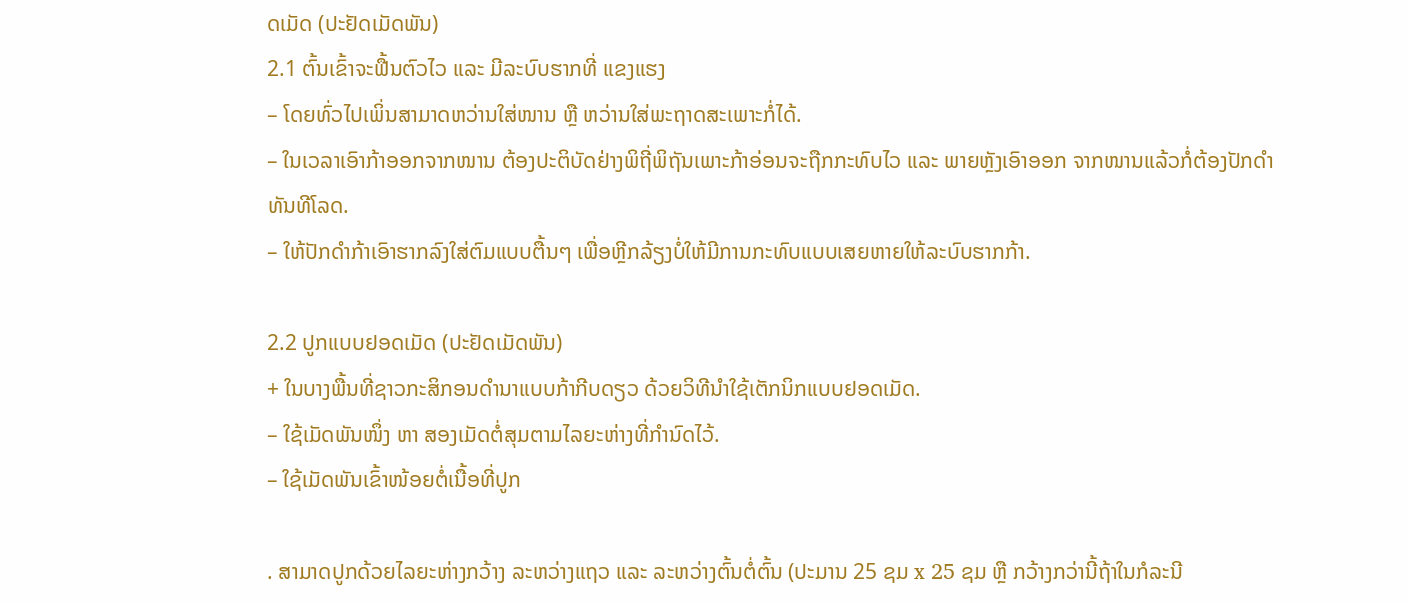ດເມັດ (ປະຢັດເມັດພັນ)
2.1 ຕົ້ນເຂົ້າຈະຟື້ນຕົວໄວ ແລະ ມີລະບົບຮາກທີ່ ແຂງແຮງ
– ໂດຍທົ່ວໄປເພິ່ນສາມາດຫວ່ານໃສ່ໜານ ຫຼື ຫວ່ານໃສ່ພະຖາດສະເພາະກໍ່ໄດ້.
– ໃນເວລາເອົາກ້າອອກຈາກໜານ ຕ້ອງປະຕິບັດຢ່າງພິຖີ່ພິຖັນເພາະກ້າອ່ອນຈະຖືກກະທົບໄວ ແລະ ພາຍຫຼັງເອົາອອກ ຈາກໜານແລ້ວກໍ່ຕ້ອງປັກດຳທັນທີໂລດ.
– ໃຫ້ປັກດຳກ້າເອົາຮາກລົງໃສ່ຕົມແບບຕື້ນໆ ເພື່ອຫຼີກລ້ຽງບໍ່ໃຫ້ມີການກະທົບແບບເສຍຫາຍໃຫ້ລະບົບຮາກກ້າ.

2.2 ປູກແບບຢອດເມັດ (ປະຢັດເມັດພັນ)
+ ໃນບາງພື້ນທີ່ຊາວກະສິກອນດຳນາແບບກ້າກີບດຽວ ດ້ວຍວິທີນໍາໃຊ້ເຕັກນິກແບບຢອດເມັດ.
– ໃຊ້ເມັດພັນໜຶ່ງ ຫາ ສອງເມັດຕໍ່ສຸມຕາມໄລຍະຫ່າງທີ່ກຳນົດໄວ້.
– ໃຊ້ເມັດພັນເຂົ້າໜ້ອຍຕໍ່ເນື້ອທີ່ປູກ

. ສາມາດປູກດ້ວຍໄລຍະຫ່າງກວ້າງ ລະຫວ່າງແຖວ ແລະ ລະຫວ່າງຕົ້ນຕໍ່ຕົ້ນ (ປະມານ 25 ຊມ x 25 ຊມ ຫຼື ກວ້າງກວ່ານີ້ຖ້າໃນກໍລະນີ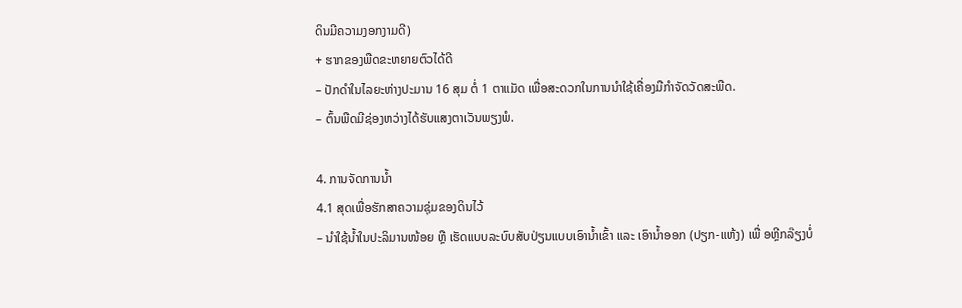ດິນມີຄວາມງອກງາມດີ)
+ ຮາກຂອງພືດຂະຫຍາຍຕົວໄດ້ດີ
– ປັກດຳໃນໄລຍະຫ່າງປະມານ 16 ສຸມ ຕໍ່ 1 ຕາແມັດ ເພື່ອສະດວກໃນການນຳໃຊ້ເຄື່ອງມືກຳຈັດວັດສະພືດ.
– ຕົ້ນພືດມີຊ່ອງຫວ່າງໄດ້ຮັບແສງຕາເວັນພຽງພໍ.

4. ການຈັດການນ້ຳ
4.1 ສຸດເພື່ອຮັກສາຄວາມຊຸ່ມຂອງດິນໄວ້
– ນຳໃຊ້ນ້ຳໃນປະລິມານໜ້ອຍ ຫຼື ເຮັດແບບລະບົບສັບປ່ຽນແບບເອົານ້ຳເຂົ້າ ແລະ ເອົານ້ຳອອກ (ປຽກ-ແຫ້ງ) ເພື່ ອຫຼີກລ໊ຽງບໍ່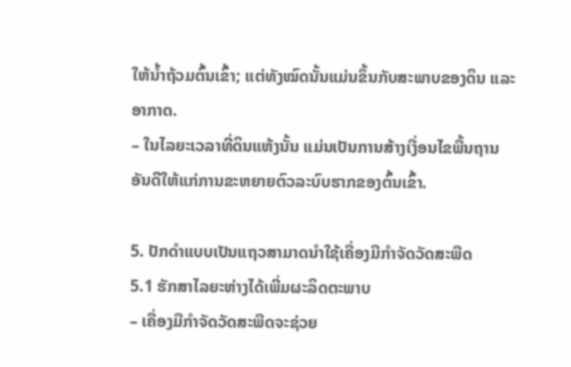ໃຫ້ນ້ຳຖ້ວມຕົ້ນເຂົ້າ; ແຕ່ທັງໝົດນັ້ນແມ່ນຂຶ້ນກັບສະພາບຂອງດິນ ແລະ ອາກາດ.
– ໃນໄລຍະເວລາທີ່ດິນແຫ້ງນັ້ນ ແມ່ນເປັນການສ້າງເງື່ອນໄຂພື້ນຖານອັນດີໃຫ້ແກ່ການຂະຫຍາຍຕົວລະບົບຮາກຂອງຕົ້ນເຂົ້າ.

5. ປັກດຳແບບເປັນແຖວສາມາດນຳໃຊ້ເຄື່ອງມືກຳຈັດວັດສະພືດ
5.1 ຮັກສາໄລຍະຫ່າງໄດ້ເພີ່ມຜະລິດຕະພາບ
– ເຄື່ອງມືກຳຈັດວັດສະພືດຈະຊ່ວຍ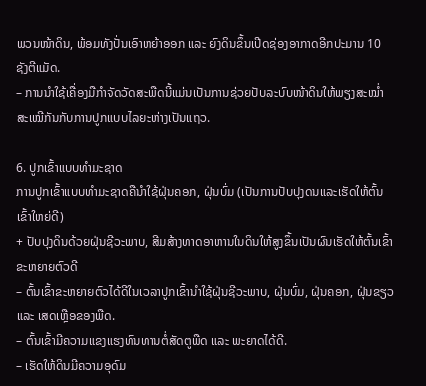ພວນໜ້າດິນ, ພ້ອມທັງປັ່ນເອົາຫຍ້າອອກ ແລະ ຍົງດິນຂຶ້ນເປີດຊ່ອງອາກາດອີກປະມານ 10 ຊັງຕີແມັດ.
– ການນຳໃຊ້ເຄື່ອງມືກຳຈັດວັດສະພືດນີ້ແມ່ນເປັນການຊ່ວຍປັບລະບົບໜ້າດິນໃຫ້ພຽງສະໝໍ່າສະເໝີກັນກັບການປູກແບບໄລຍະຫ່າງເປັນແຖວ.

6. ປູກເຂົ້າແບບທໍາມະຊາດ
ການປູກເຂົ້າແບບທໍາມະຊາດຄືນໍາໃຊ້ຝຸ່ນຄອກ, ຝຸ່ນບົ່ມ (ເປັນການປັບປຸງດນແລະເຮັດໃຫ້ຕົ້ນເຂົ້າໃຫຍ່ດີ)
+ ປັບປຸງດິນດ້ວຍຝຸ່ນຊີວະພາບ, ສີມສ້າງທາດອາຫານໃນດິນໃຫ້ສູງຂຶ້ນເປັນຜົນເຮັດໃຫ້ຕົ້ນເຂົ້າຂະຫຍາຍຕົວດີ
– ຕົ້ນເຂົ້າຂະຫຍາຍຕົວໄດ້ດີໃນເວລາປູກເຂົ້ານຳໃຊ້ຝຸ່ນຊີວະພາບ, ຝຸ່ນບົ່ມ, ຝຸ່ນຄອກ, ຝຸ່ນຂຽວ ແລະ ເສດເຫຼືອຂອງພືດ.
– ຕົ້ນເຂົ້າມີຄວາມແຂງແຮງທົນທານຕໍ່ສັດຕູພືດ ແລະ ພະຍາດໄດ້ດີ.
– ເຮັດໃຫ້ດິນມີຄວາມອຸດົມ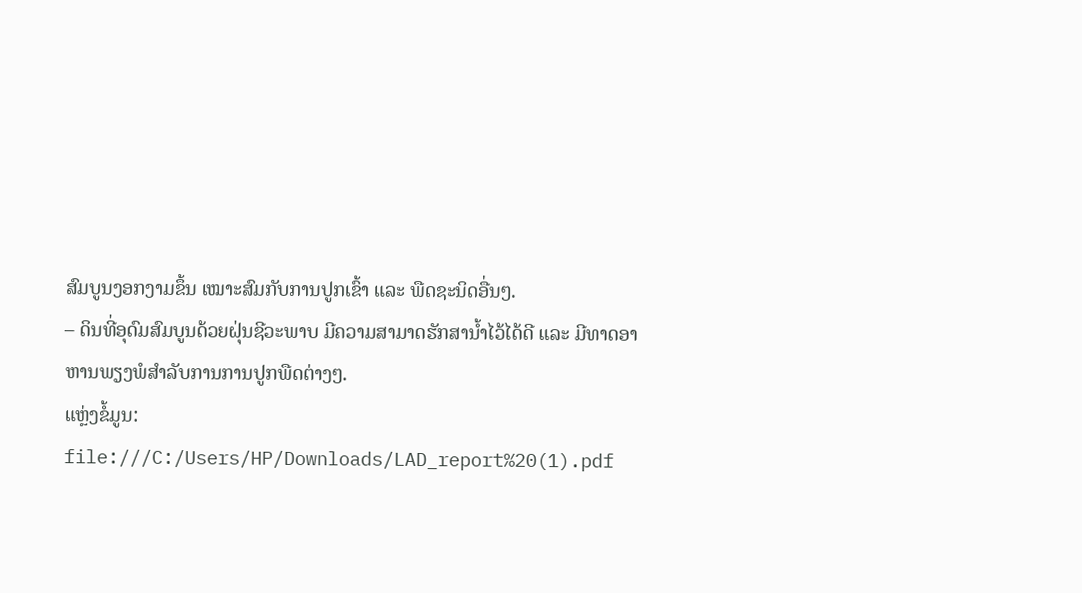ສົມບູນງອກງາມຂຶ້ນ ເໝາະສົມກັບການປູກເຂົ້າ ແລະ ພືດຊະນິດອື່ນໆ.
– ດິນທີ່ອຸດົມສົມບູນດ້ວຍຝຸ່ນຊີວະພາບ ມີຄວາມສາມາດຮັກສານ້ຳໄວ້ໄດ້ດີ ແລະ ມີທາດອາຫານພຽງພໍສຳລັບການການປູກພືດຕ່າງໆ.
ແຫຼ່ງຂໍ້ມູນ: file:///C:/Users/HP/Downloads/LAD_report%20(1).pdf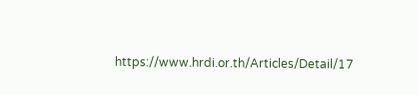https://www.hrdi.or.th/Articles/Detail/17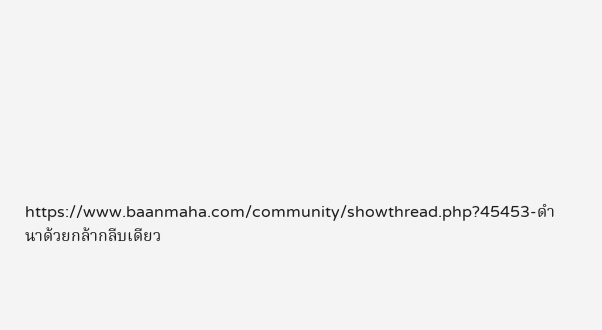https://www.baanmaha.com/community/showthread.php?45453-ดำนาด้วยกล้ากลีบเดียว